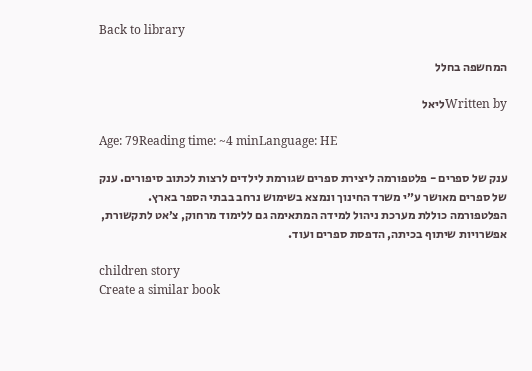Back to library

המחשפה בחלל

Written byליאל

Age: 79Reading time: ~4 minLanguage: HE

ענק של ספרים - פלטפורמה ליצירת ספרים שגורמת לילדים לרצות לכתוב סיפורים. ענק של ספרים מאושר ע״י משרד החינוך ונמצא בשימוש נרחב בבתי הספר בארץ. הפלטפורמה כוללת מערכת ניהול למידה המתאימה גם ללימוד מרחוק, צ׳אט לתקשורת, אפשרויות שיתוף בכיתה, הדפסת ספרים ועוד.

children story
Create a similar book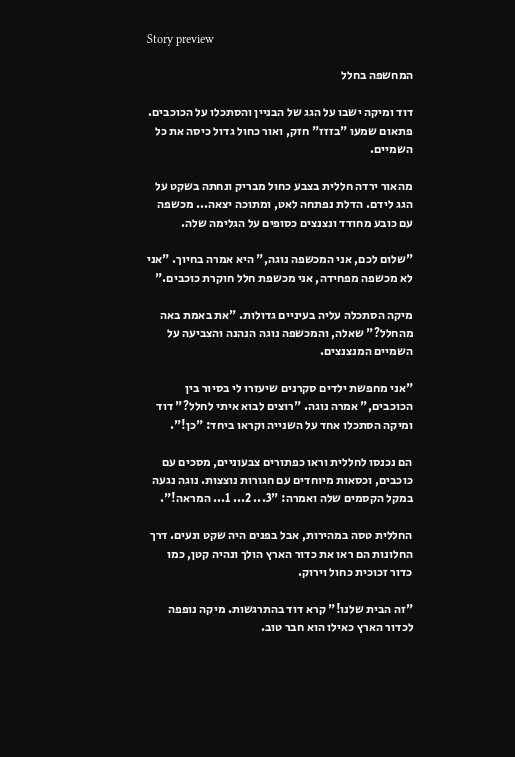Story preview

המחשפה בחלל

דוד ומיקה ישבו על הגג של הבניין והסתכלו על הכוכבים. פתאום שמעו "בזזז" חזק, ואור כחול גדול כיסה את כל השמיים.

מהאור ירדה חללית בצבע כחול מבריק ונחתה בשקט על הגג לידם. הדלת נפתחה לאט, ומתוכה יצאה... מכשפה עם כובע מחודד ונצנצים כסופים על הגלימה שלה.

"שלום לכם, אני המכשפה נוגה," היא אמרה בחיוך. "אני לא מכשפה מפחידה, אני מכשפת חלל חוקרת כוכבים."

מיקה הסתכלה עליה בעיניים גדולות. "את באמת באה מהחלל?" שאלה, והמכשפה נוגה הנהנה והצביעה על השמיים המנצנצים.

"אני מחפשת ילדים סקרנים שיעזרו לי בסיור בין הכוכבים," אמרה נוגה. "רוצים לבוא איתי לחלל?" דוד ומיקה הסתכלו אחד על השנייה וקראו ביחד: "כן!".

הם נכנסו לחללית וראו כפתורים צבעוניים, מסכים עם כוכבים, וכסאות מיוחדים עם חגורות נוצצות. נוגה נגעה במקל הקסמים שלה ואמרה: "3... 2... 1... המראה!".

החללית טסה במהירות, אבל בפנים היה שקט ונעים. דרך החלונות הם ראו את כדור הארץ הולך ונהיה קטן, כמו כדור זכוכית כחול וירוק.

"זה הבית שלנו!" קרא דוד בהתרגשות. מיקה נופפה לכדור הארץ כאילו הוא חבר טוב.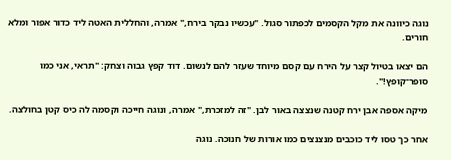נוגה כיוונה את מקל הקסמים לכפתור סגול. "עכשיו נבקר בירח," אמרה, והחללית האטה ליד כדור אפור ומלא חורים.

הם יצאו בטיול קצר על הירח עם קסם מיוחד שעזר להם לנשום. דוד קפץ גבוה וצחק: "תראי, אני כמו סופר־קופץ!".

מיקה אספה אבן ירח קטנה שנצצה באור לבן. "זה למזכרת," אמרה, ונוגה חייכה וקסמה לה כיס קטן בחולצה.

אחר כך טסו ליד כוכבים מנצנצים כמו אורות של חנוכה. נוגה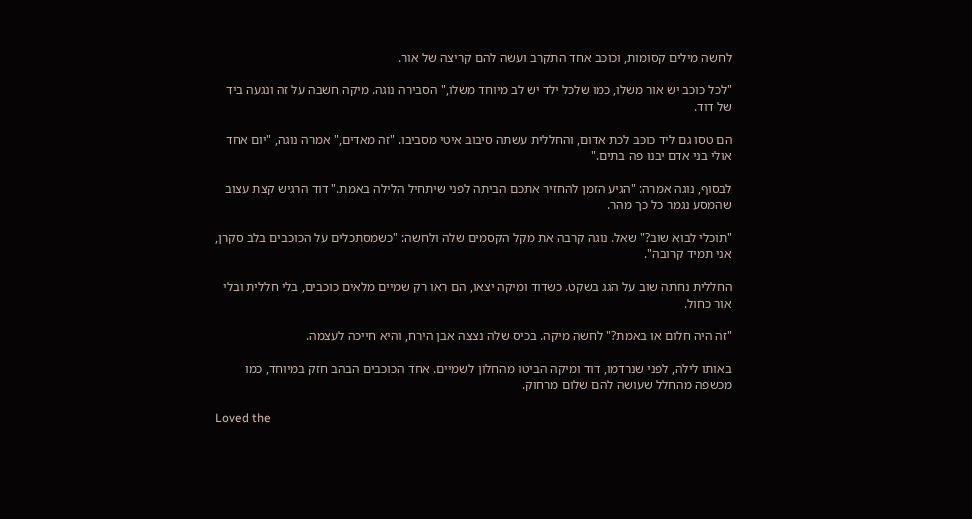לחשה מילים קסומות, וכוכב אחד התקרב ועשה להם קריצה של אור.

"לכל כוכב יש אור משלו, כמו שלכל ילד יש לב מיוחד משלו," הסבירה נוגה. מיקה חשבה על זה ונגעה ביד של דוד.

הם טסו גם ליד כוכב לכת אדום, והחללית עשתה סיבוב איטי מסביבו. "זה מאדים," אמרה נוגה, "יום אחד אולי בני אדם יבנו פה בתים."

לבסוף, נוגה אמרה: "הגיע הזמן להחזיר אתכם הביתה לפני שיתחיל הלילה באמת." דוד הרגיש קצת עצוב שהמסע נגמר כל כך מהר.

"תוכלי לבוא שוב?" שאל. נוגה קרבה את מקל הקסמים שלה ולחשה: "כשמסתכלים על הכוכבים בלב סקרן, אני תמיד קרובה".

החללית נחתה שוב על הגג בשקט. כשדוד ומיקה יצאו, הם ראו רק שמיים מלאים כוכבים, בלי חללית ובלי אור כחול.

"זה היה חלום או באמת?" לחשה מיקה. בכיס שלה נצצה אבן הירח, והיא חייכה לעצמה.

באותו לילה, לפני שנרדמו, דוד ומיקה הביטו מהחלון לשמיים. אחד הכוכבים הבהב חזק במיוחד, כמו מכשפה מהחלל שעושה להם שלום מרחוק.

Loved the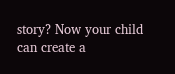story? Now your child can create a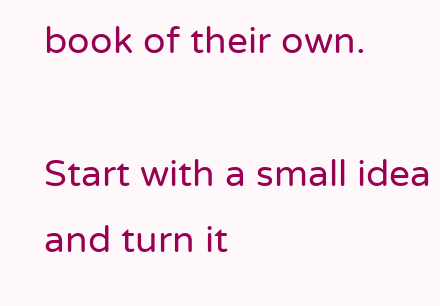book of their own.

Start with a small idea and turn it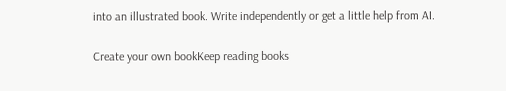into an illustrated book. Write independently or get a little help from AI.

Create your own bookKeep reading books